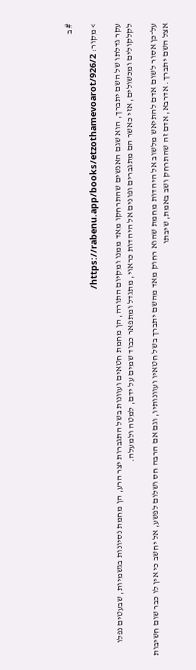# ב

> מקור: https://rabenu.app/books/etzothamevoarot/926/2/

עקר גדלתו של השם יתברך, הוא שגם האנשים שהתרחקו מאד ממנו ומקיום התורה, הן מחמת חטאים ועוונות בשל התגברות יצר הרע, הן מחמת נסיונות בגשמיות, שבעטים נפלו לקלקולים ומכשולים, אזי כאשר הם מתגברים ופונים אל היהדות כראוי, מתגדל ומתפאר כבוד שמים על ידם, למטה ולמעלה.

על־כן אסור לשום אדם להתיאש מלשוב אל היהדות מחמת שהוא רחוק מאד מהשם יתברך בשל חטאיו ועוונותיו, וגם אם הרבה חס ושלום לפשע, אל יחשב כי אין לו כבר שום חשיבות אצל השם יתברך. אדרבא, אדם זה שהתרחק ושב באמת, שיבתו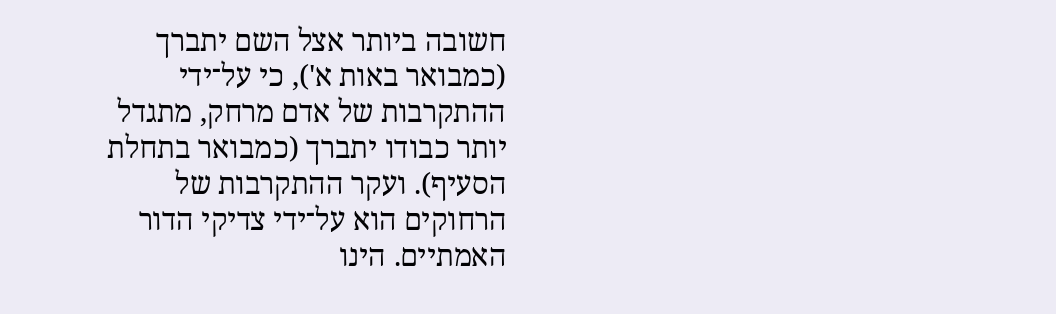חשובה ביותר אצל השם יתברך (כמבואר באות א'), כי על־ידי ההתקרבות של אדם מרחק, מתגדל יותר כבודו יתברך (כמבואר בתחלת הסעיף). ועקר ההתקרבות של הרחוקים הוא על־ידי צדיקי הדור האמתיים. הינו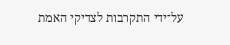על־ידי התקרבות לצדיקי האמת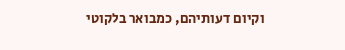וקיום דעותיהם, כמבואר בלקוטי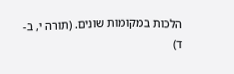הלכות במקומות שונים. (תורה י, ב-ד)